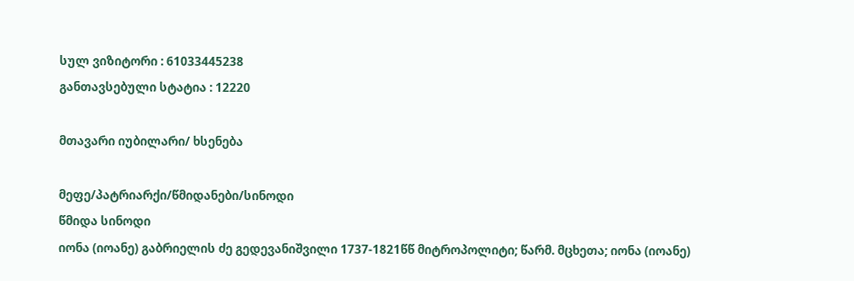სულ ვიზიტორი : 61033445238
განთავსებული სტატია : 12220

მთავარი იუბილარი/ ხსენება

მეფე/პატრიარქი/წმიდანები/სინოდი
წმიდა სინოდი
იონა (იოანე) გაბრიელის ძე გედევანიშვილი 1737-1821წწ მიტროპოლიტი; წარმ. მცხეთა; იონა (იოანე)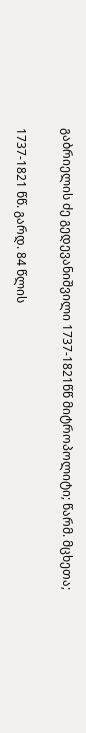გაბრიელის ძე გედევანიშვილი 1737-1821წწ მიტროპოლიტი; წარმ. მცხეთა;

1737-1821 წწ. გარდ. 84 წლის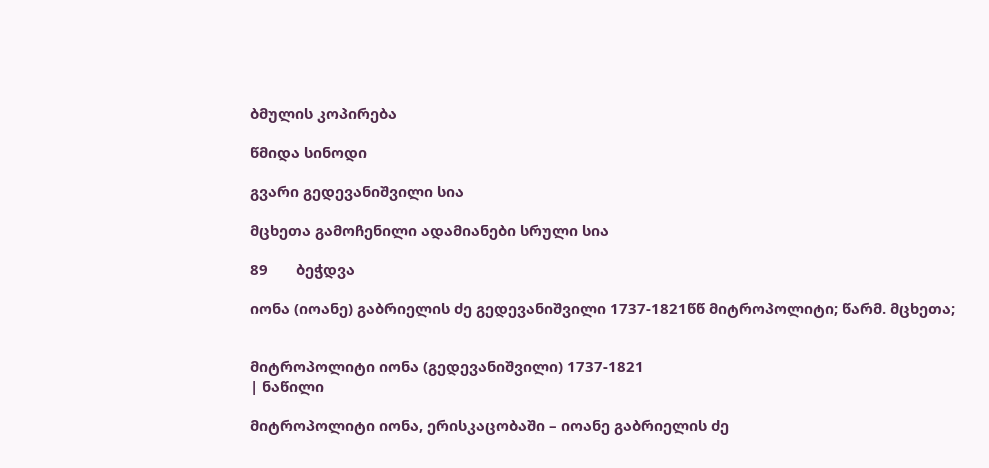ბმულის კოპირება

წმიდა სინოდი

გვარი გედევანიშვილი სია

მცხეთა გამოჩენილი ადამიანები სრული სია

89       ბეჭდვა

იონა (იოანე) გაბრიელის ძე გედევანიშვილი 1737-1821წწ მიტროპოლიტი; წარმ. მცხეთა;


მიტროპოლიტი იონა (გედევანიშვილი) 1737-1821
| ნაწილი

მიტროპოლიტი იონა, ერისკაცობაში – იოანე გაბრიელის ძე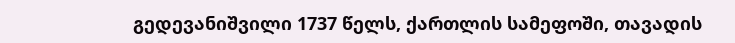გედევანიშვილი 1737 წელს, ქართლის სამეფოში, თავადის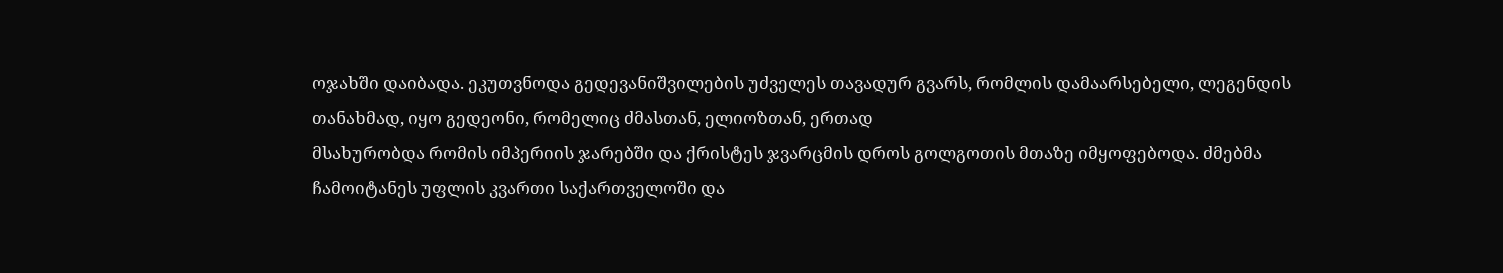ოჯახში დაიბადა. ეკუთვნოდა გედევანიშვილების უძველეს თავადურ გვარს, რომლის დამაარსებელი, ლეგენდის თანახმად, იყო გედეონი, რომელიც ძმასთან, ელიოზთან, ერთად
მსახურობდა რომის იმპერიის ჯარებში და ქრისტეს ჯვარცმის დროს გოლგოთის მთაზე იმყოფებოდა. ძმებმა ჩამოიტანეს უფლის კვართი საქართველოში და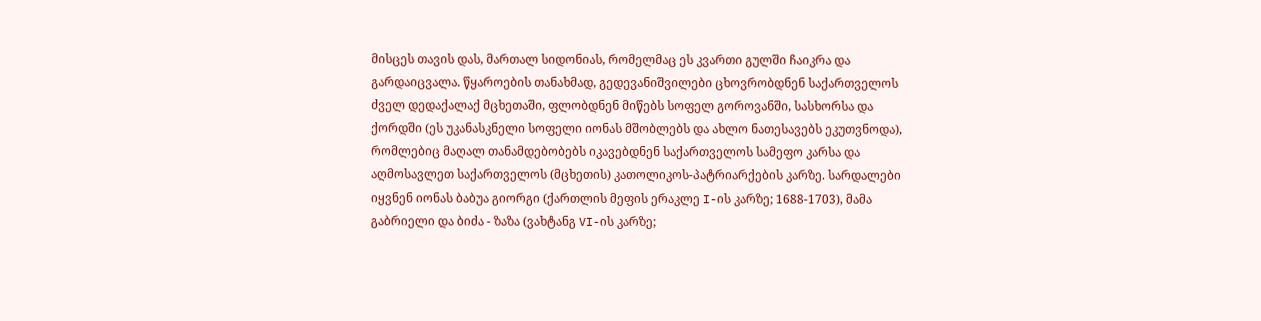მისცეს თავის დას, მართალ სიდონიას, რომელმაც ეს კვართი გულში ჩაიკრა და გარდაიცვალა. წყაროების თანახმად, გედევანიშვილები ცხოვრობდნენ საქართველოს ძველ დედაქალაქ მცხეთაში, ფლობდნენ მიწებს სოფელ გოროვანში, სასხორსა და ქორდში (ეს უკანასკნელი სოფელი იონას მშობლებს და ახლო ნათესავებს ეკუთვნოდა), რომლებიც მაღალ თანამდებობებს იკავებდნენ საქართველოს სამეფო კარსა და აღმოსავლეთ საქართველოს (მცხეთის) კათოლიკოს-პატრიარქების კარზე. სარდალები იყვნენ იონას ბაბუა გიორგი (ქართლის მეფის ერაკლე I-ის კარზე; 1688-1703), მამა გაბრიელი და ბიძა - ზაზა (ვახტანგ VI-ის კარზე;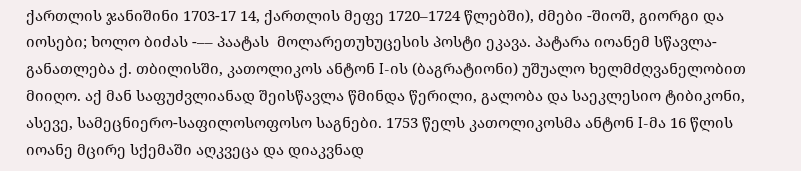ქართლის ჯანიშინი 1703-17 14, ქართლის მეფე 1720–1724 წლებში), ძმები -შიოშ, გიორგი და იოსები; ხოლო ბიძას -–– პაატას  მოლარეთუხუცესის პოსტი ეკავა. პატარა იოანემ სწავლა-განათლება ქ. თბილისში, კათოლიკოს ანტონ I-ის (ბაგრატიონი) უშუალო ხელმძღვანელობით მიიღო. აქ მან საფუძვლიანად შეისწავლა წმინდა წერილი, გალობა და საეკლესიო ტიბიკონი, ასევე, სამეცნიერო-საფილოსოფოსო საგნები. 1753 წელს კათოლიკოსმა ანტონ I-მა 16 წლის იოანე მცირე სქემაში აღკვეცა და დიაკვნად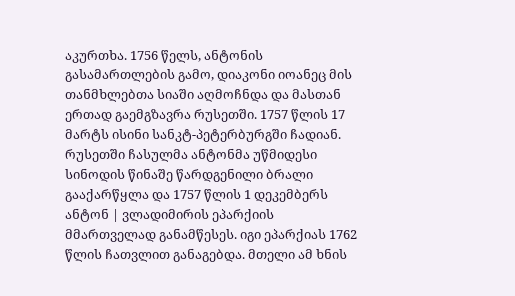აკურთხა. 1756 წელს, ანტონის გასამართლების გამო, დიაკონი იოანეც მის თანმხლებთა სიაში აღმოჩნდა და მასთან ერთად გაემგზავრა რუსეთში. 1757 წლის 17 მარტს ისინი სანკტ-პეტერბურგში ჩადიან. რუსეთში ჩასულმა ანტონმა უწმიდესი სინოდის წინაშე წარდგენილი ბრალი გააქარწყლა და 1757 წლის 1 დეკემბერს ანტონ | ვლადიმირის ეპარქიის მმართველად განამწესეს. იგი ეპარქიას 1762 წლის ჩათვლით განაგებდა. მთელი ამ ხნის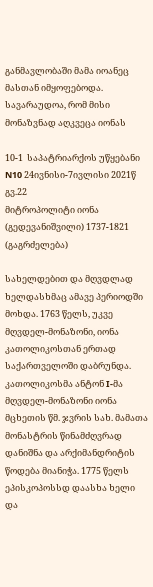განმავლობაში მამა იოანეც მასთან იმყოფებოდა. სავარაუდოა, რომ მისი მონაზვნად აღკვეცა იონას

10-1  საპატრიარქოს უწყებანი N10 24ივნისი-7ივლისი 2021წ გვ.22
მიტროპოლიტი იონა (გედევანიშვილი) 1737-1821 (გაგრძელება)

სახელდებით და მღვდლად ხელდასხმაც ამავე პერიოდში მოხდა. 1763 წელს, უკვე მღვდელ-მონაზონი, იონა კათოლიკოსთან ერთად საქართველოში დაბრუნდა. კათოლიკოსმა ანტონ I-მა მღვდელ-მონაზონი იონა მცხეთის წმ. ჯვრის სახ. მამათა მონასტრის წინამძღვრად დანიშნა და არქიმანდრიტის წოდება მიანიჭა. 1775 წელს ეპისკოპოსსდ დაასხა ხელი და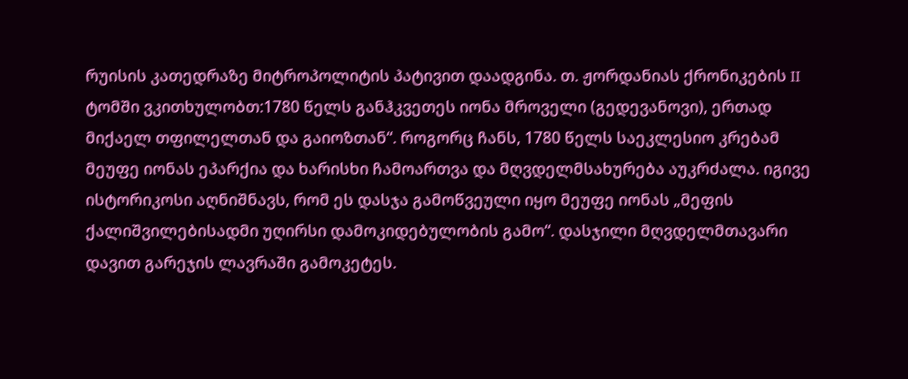რუისის კათედრაზე მიტროპოლიტის პატივით დაადგინა. თ. ჟორდანიას ქრონიკების II ტომში ვკითხულობთ:1780 წელს განჰკვეთეს იონა მროველი (გედევანოვი), ერთად მიქაელ თფილელთან და გაიოზთან“. როგორც ჩანს, 1780 წელს საეკლესიო კრებამ მეუფე იონას ეპარქია და ხარისხი ჩამოართვა და მღვდელმსახურება აუკრძალა. იგივე ისტორიკოსი აღნიშნავს, რომ ეს დასჯა გამოწვეული იყო მეუფე იონას „მეფის ქალიშვილებისადმი უღირსი დამოკიდებულობის გამო“. დასჯილი მღვდელმთავარი დავით გარეჯის ლავრაში გამოკეტეს.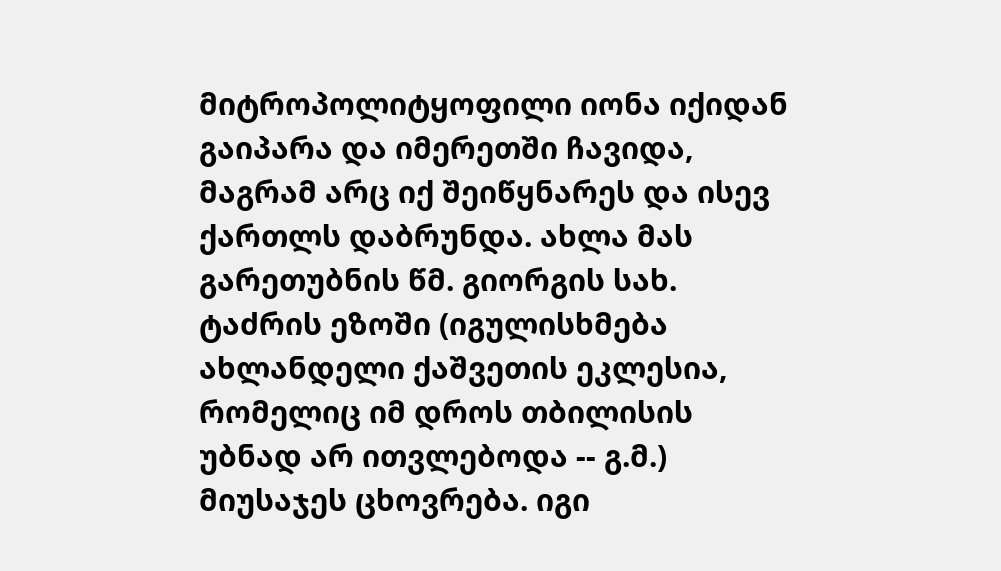მიტროპოლიტყოფილი იონა იქიდან გაიპარა და იმერეთში ჩავიდა, მაგრამ არც იქ შეიწყნარეს და ისევ ქართლს დაბრუნდა. ახლა მას გარეთუბნის წმ. გიორგის სახ. ტაძრის ეზოში (იგულისხმება ახლანდელი ქაშვეთის ეკლესია, რომელიც იმ დროს თბილისის უბნად არ ითვლებოდა -- გ.მ.) მიუსაჯეს ცხოვრება. იგი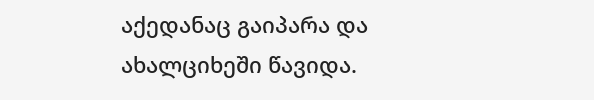აქედანაც გაიპარა და ახალციხეში წავიდა.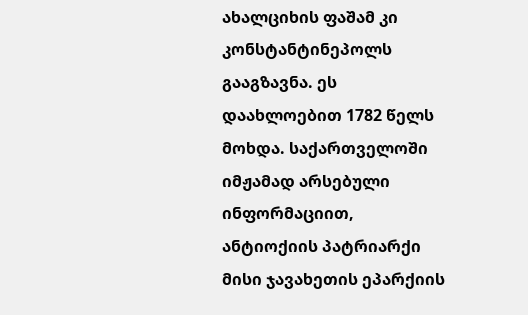ახალციხის ფაშამ კი კონსტანტინეპოლს გააგზავნა. ეს დაახლოებით 1782 წელს მოხდა. საქართველოში იმჟამად არსებული ინფორმაციით, ანტიოქიის პატრიარქი მისი ჯავახეთის ეპარქიის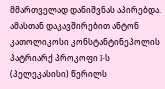მმართველად დანიშვნას აპირებდა. ამასთან დაკავშირებით ანტონ კათოლიკოსი კონსტანტინეპოლის პატრიარქ პროკოფი I-ს (პელეკასისი) წერილს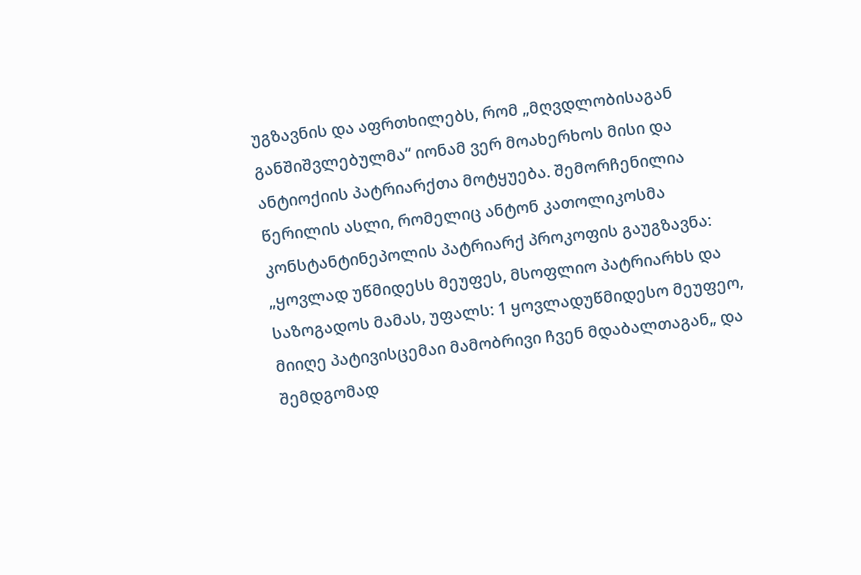უგზავნის და აფრთხილებს, რომ „მღვდლობისაგან განშიშვლებულმა“ იონამ ვერ მოახერხოს მისი და ანტიოქიის პატრიარქთა მოტყუება. შემორჩენილია წერილის ასლი, რომელიც ანტონ კათოლიკოსმა კონსტანტინეპოლის პატრიარქ პროკოფის გაუგზავნა:
„ყოვლად უწმიდესს მეუფეს, მსოფლიო პატრიარხს და საზოგადოს მამას, უფალს: 1 ყოვლადუწმიდესო მეუფეო, მიიღე პატივისცემაი მამობრივი ჩვენ მდაბალთაგან„ და შემდგომად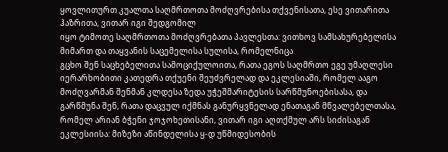ყოვლითურთ კუალთა საღმრთოთა მოძღვრებისა თქვენისათა, ესე ვითარითა ჰაზრითა, ვითარ იგი შედგომილ
იყო ტიმოთე საღმრთოთა მოძღვრებათა პავლესთა: ვითხოვ სამსახურებელისა მიმართ და თაყვანის საცემელისა სულისა, რომელნიცა
გცხო შენ საცხებელითა სამოციქულოითა, რათა ეგოს საღმრთო ეგე უმაღლესი იერარხობითი კათედრა თქუენი შეუძვრელად და ეკლესიაში, რომელ ააგო მოძღვარმან შენმან კლდესა ზედა უჭეშმარიტესის სარწმუნოებისასა, და გარწმუნა შენ, რათა დაცვულ იქმნას განურყვნელად ენათაგან მწვალებელთასა, რომელ არიან ბჭენი ჯოჯოხეთისანი, ვითარ იგი აღთქმულ არს სიძისაგან ეკლესიისა: მიზეზი აწინდელისა ყ-დ უწმიდესობის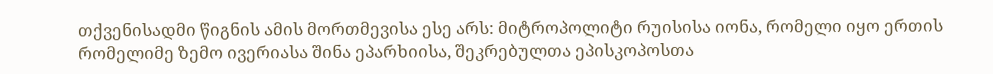თქვენისადმი წიგნის ამის მორთმევისა ესე არს: მიტროპოლიტი რუისისა იონა, რომელი იყო ერთის რომელიმე ზემო ივერიასა შინა ეპარხიისა, შეკრებულთა ეპისკოპოსთა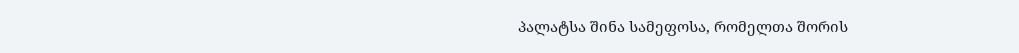პალატსა შინა სამეფოსა, რომელთა შორის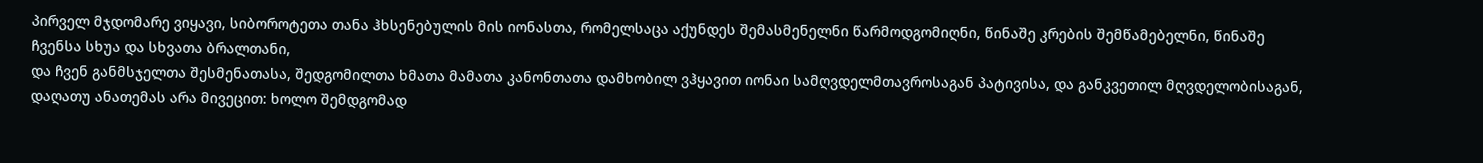პირველ მჯდომარე ვიყავი, სიბოროტეთა თანა ჰხსენებულის მის იონასთა, რომელსაცა აქუნდეს შემასმენელნი წარმოდგომიღნი, წინაშე კრების შემწამებელნი, წინაშე ჩვენსა სხუა და სხვათა ბრალთანი,
და ჩვენ განმსჯელთა შესმენათასა, შედგომილთა ხმათა მამათა კანონთათა დამხობილ ვჰყავით იონაი სამღვდელმთავროსაგან პატივისა, და განკვეთილ მღვდელობისაგან, დაღათუ ანათემას არა მივეცით: ხოლო შემდგომად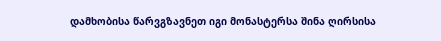დამხობისა წარვგზავნეთ იგი მონასტერსა შინა ღირსისა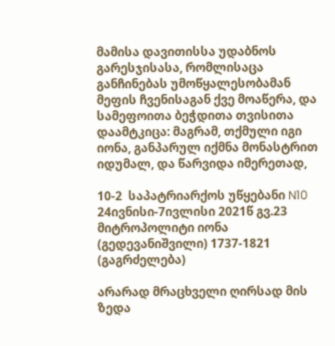მამისა დავითისსა უდაბნოს გარესჯისასა, რომლისაცა განჩინებას უმოწყალესობამან მეფის ჩვენისაგან ქვე მოაწერა, და სამეფოითა ბეჭდითა თვისითა დაამტკიცა: მაგრამ, თქმული იგი იონა, განპარულ იქმნა მონასტრით იდუმალ, და წარვიდა იმერეთად,

10-2  საპატრიარქოს უწყებანი N10 24ივნისი-7ივლისი 2021წ გვ.23
მიტროპოლიტი იონა (გედევანიშვილი) 1737-1821 (გაგრძელება)

არარად მრაცხველი ღირსად მის ზედა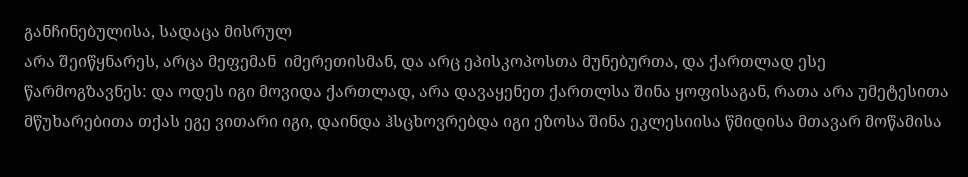განჩინებულისა, სადაცა მისრულ
არა შეიწყნარეს, არცა მეფემან  იმერეთისმან, და არც ეპისკოპოსთა მუნებურთა, და ქართლად ესე წარმოგზავნეს: და ოდეს იგი მოვიდა ქართლად, არა დავაყენეთ ქართლსა შინა ყოფისაგან, რათა არა უმეტესითა მწუხარებითა თქას ეგე ვითარი იგი, დაინდა ჰსცხოვრებდა იგი ეზოსა შინა ეკლესიისა წმიდისა მთავარ მოწამისა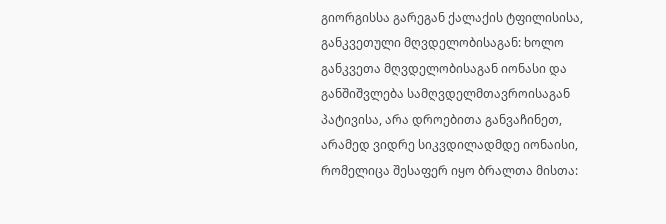გიორგისსა გარეგან ქალაქის ტფილისისა, განკვეთული მღვდელობისაგან: ხოლო განკვეთა მღვდელობისაგან იონასი და განშიშვლება სამღვდელმთავროისაგან პატივისა, არა დროებითა განვაჩინეთ, არამედ ვიდრე სიკვდილადმდე იონაისი, რომელიცა შესაფერ იყო ბრალთა მისთა: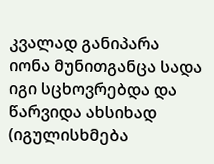კვალად განიპარა
იონა მუნითგანცა სადა იგი სცხოვრებდა და წარვიდა ახსიხად (იგულისხმება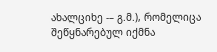ახალციხე -– გ.მ.), რომელიცა შეწყნარებულ იქმნა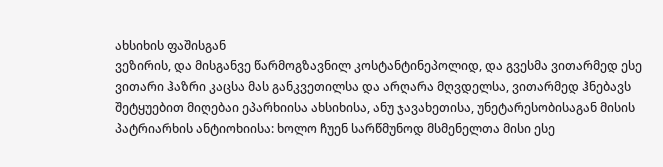ახსიხის ფაშისგან
ვეზირის, და მისგანვე წარმოგზავნილ კოსტანტინეპოლიდ, და გვესმა ვითარმედ ესე ვითარი ჰაზრი კაცსა მას განკვეთილსა და არღარა მღვდელსა, ვითარმედ ჰნებავს შეტყუებით მიღებაი ეპარხიისა ახსიხისა, ანუ ჯავახეთისა, უნეტარესობისაგან მისის პატრიარხის ანტიოხიისა: ხოლო ჩუენ სარწმუნოდ მსმენელთა მისი ესე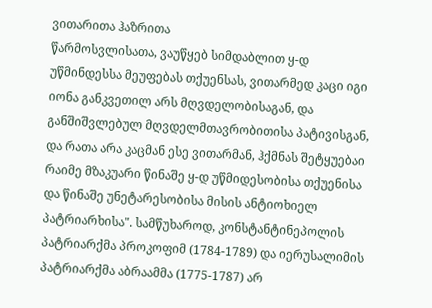ვითარითა ჰაზრითა
წარმოსვლისათა, ვაუწყებ სიმდაბლით ყ-დ უწმინდესსა მეუფებას თქუენსას, ვითარმედ კაცი იგი იონა განკვეთილ არს მღვდელობისაგან, და განშიშვლებულ მღვდელმთავრობითისა პატივისგან,
და რათა არა კაცმან ესე ვითარმან, ჰქმნას შეტყუებაი რაიმე მზაკუარი წინაშე ყ-დ უწმიდესობისა თქუენისა და წინაშე უნეტარესობისა მისის ანტიოხიელ პატრიარხისა". სამწუხაროდ, კონსტანტინეპოლის პატრიარქმა პროკოფიმ (1784-1789) და იერუსალიმის პატრიარქმა აბრაამმა (1775-1787) არ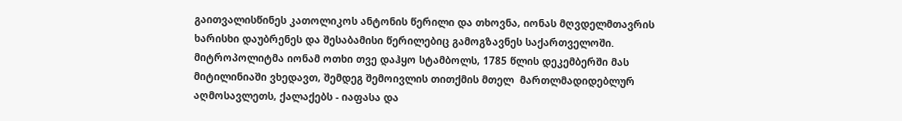გაითვალისწინეს კათოლიკოს ანტონის წერილი და თხოვნა, იონას მღვდელმთავრის ხარისხი დაუბრენეს და შესაბამისი წერილებიც გამოგზავნეს საქართველოში. მიტროპოლიტმა იონამ ოთხი თვე დაჰყო სტამბოლს, 1785 წლის დეკემბერში მას მიტილინიაში ვხედავთ, შემდეგ შემოივლის თითქმის მთელ  მართლმადიდებლურ აღმოსავლეთს, ქალაქებს - იაფასა და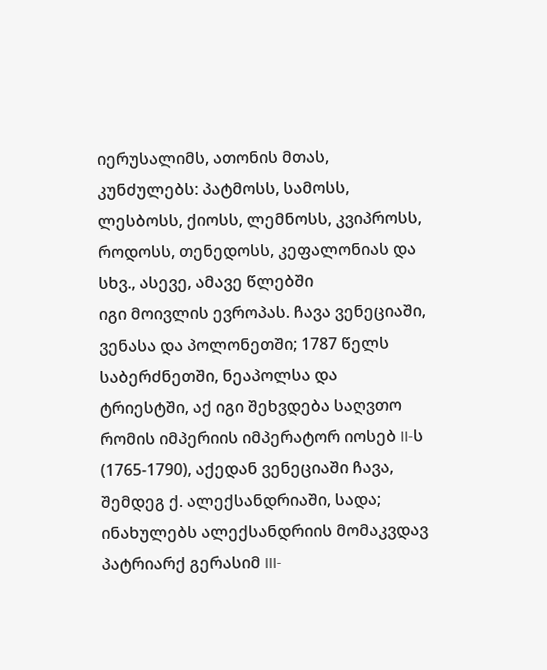იერუსალიმს, ათონის მთას, კუნძულებს: პატმოსს, სამოსს, ლესბოსს, ქიოსს, ლემნოსს, კვიპროსს, როდოსს, თენედოსს, კეფალონიას და სხვ., ასევე, ამავე წლებში
იგი მოივლის ევროპას. ჩავა ვენეციაში, ვენასა და პოლონეთში; 1787 წელს საბერძნეთში, ნეაპოლსა და ტრიესტში, აქ იგი შეხვდება საღვთო რომის იმპერიის იმპერატორ იოსებ II-ს (1765-1790), აქედან ვენეციაში ჩავა, შემდეგ ქ. ალექსანდრიაში, სადა; ინახულებს ალექსანდრიის მომაკვდავ პატრიარქ გერასიმ III-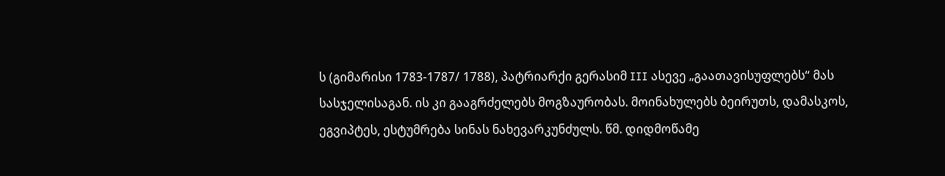ს (გიმარისი 1783-1787/ 1788), პატრიარქი გერასიმ III ასევე „გაათავისუფლებს“ მას სასჯელისაგან. ის კი გააგრძელებს მოგზაურობას. მოინახულებს ბეირუთს, დამასკოს,
ეგვიპტეს, ესტუმრება სინას ნახევარკუნძულს. წმ. დიდმოწამე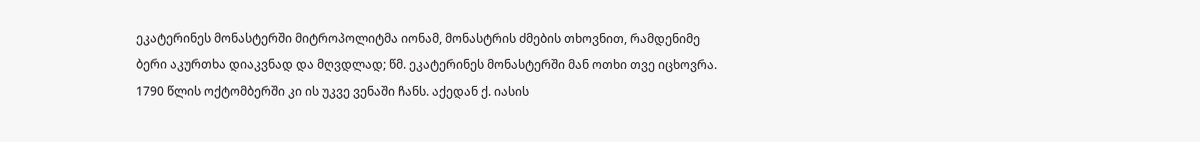ეკატერინეს მონასტერში მიტროპოლიტმა იონამ, მონასტრის ძმების თხოვნით, რამდენიმე ბერი აკურთხა დიაკვნად და მღვდლად; წმ. ეკატერინეს მონასტერში მან ოთხი თვე იცხოვრა. 1790 წლის ოქტომბერში კი ის უკვე ვენაში ჩანს. აქედან ქ. იასის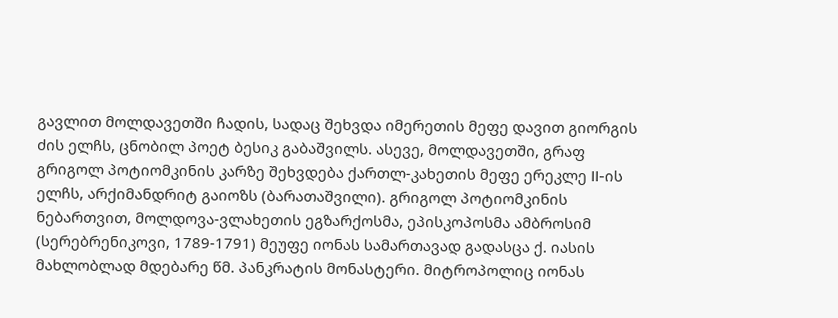გავლით მოლდავეთში ჩადის, სადაც შეხვდა იმერეთის მეფე დავით გიორგის ძის ელჩს, ცნობილ პოეტ ბესიკ გაბაშვილს. ასევე, მოლდავეთში, გრაფ გრიგოლ პოტიომკინის კარზე შეხვდება ქართლ-კახეთის მეფე ერეკლე II-ის ელჩს, არქიმანდრიტ გაიოზს (ბარათაშვილი). გრიგოლ პოტიომკინის ნებართვით, მოლდოვა-ვლახეთის ეგზარქოსმა, ეპისკოპოსმა ამბროსიმ (სერებრენიკოვი, 1789-1791) მეუფე იონას სამართავად გადასცა ქ. იასის მახლობლად მდებარე წმ. პანკრატის მონასტერი. მიტროპოლიც იონას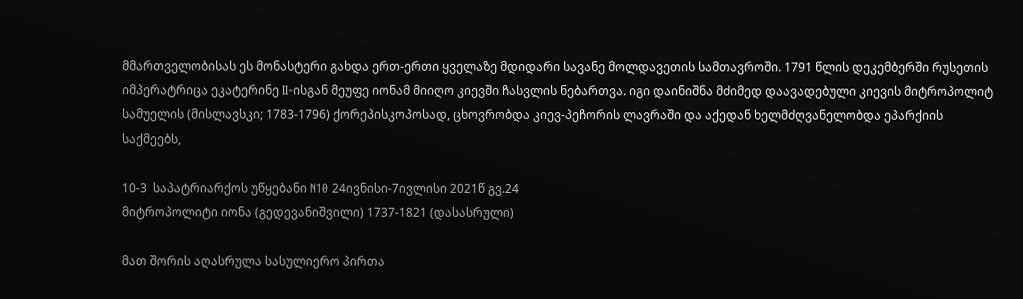მმართველობისას ეს მონასტერი გახდა ერთ-ერთი ყველაზე მდიდარი სავანე მოლდავეთის სამთავროში. 1791 წლის დეკემბერში რუსეთის იმპერატრიცა ეკატერინე II-ისგან მეუფე იონამ მიიღო კიევში ჩასვლის ნებართვა. იგი დაინიშნა მძიმედ დაავადებული კიევის მიტროპოლიტ სამუელის (მისლავსკი; 1783-1796) ქორეპისკოპოსად, ცხოვრობდა კიევ-პეჩორის ლავრაში და აქედან ხელმძღვანელობდა ეპარქიის საქმეებს,

10-3  საპატრიარქოს უწყებანი N10 24ივნისი-7ივლისი 2021წ გვ.24
მიტროპოლიტი იონა (გედევანიშვილი) 1737-1821 (დასასრული)

მათ შორის აღასრულა სასულიერო პირთა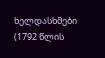ხელდასხმები (1792 წლის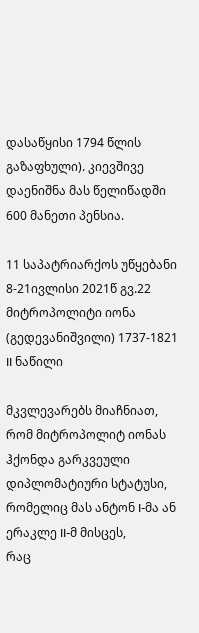დასაწყისი 1794 წლის გაზაფხული). კიევშივე დაენიშნა მას წელიწადში 600 მანეთი პენსია.

11 საპატრიარქოს უწყებანი 8-21ივლისი 2021წ გვ.22
მიტროპოლიტი იონა (გედევანიშვილი) 1737-1821
II ნაწილი

მკვლევარებს მიაჩნიათ, რომ მიტროპოლიტ იონას ჰქონდა გარკვეული დიპლომატიური სტატუსი, რომელიც მას ანტონ I-მა ან ერაკლე II-მ მისცეს,
რაც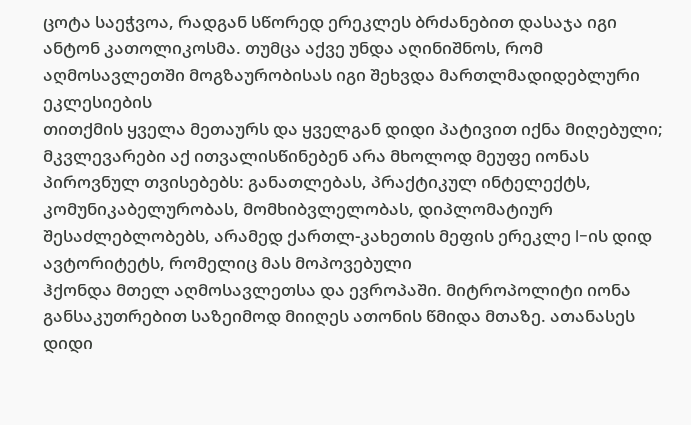ცოტა საეჭვოა, რადგან სწორედ ერეკლეს ბრძანებით დასაჯა იგი ანტონ კათოლიკოსმა. თუმცა აქვე უნდა აღინიშნოს, რომ აღმოსავლეთში მოგზაურობისას იგი შეხვდა მართლმადიდებლური ეკლესიების
თითქმის ყველა მეთაურს და ყველგან დიდი პატივით იქნა მიღებული; მკვლევარები აქ ითვალისწინებენ არა მხოლოდ მეუფე იონას პიროვნულ თვისებებს: განათლებას, პრაქტიკულ ინტელექტს, კომუნიკაბელურობას, მომხიბვლელობას, დიპლომატიურ შესაძლებლობებს, არამედ ქართლ-კახეთის მეფის ერეკლე I-ის დიდ ავტორიტეტს, რომელიც მას მოპოვებული
ჰქონდა მთელ აღმოსავლეთსა და ევროპაში. მიტროპოლიტი იონა განსაკუთრებით საზეიმოდ მიიღეს ათონის წმიდა მთაზე. ათანასეს დიდი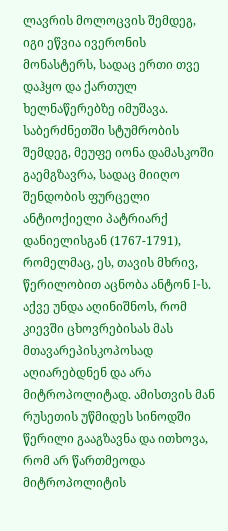ლავრის მოლოცვის შემდეგ, იგი ეწვია ივერონის მონასტერს, სადაც ერთი თვე დაჰყო და ქართულ ხელნაწერებზე იმუშავა. საბერძნეთში სტუმრობის შემდეგ, მეუფე იონა დამასკოში გაემგზავრა, სადაც მიიღო შენდობის ფურცელი ანტიოქიელი პატრიარქ დანიელისგან (1767-1791), რომელმაც, ეს, თავის მხრივ, წერილობით აცნობა ანტონ I-ს. აქვე უნდა აღინიშნოს, რომ კიევში ცხოვრებისას მას მთავარეპისკოპოსად აღიარებდნენ და არა მიტროპოლიტად. ამისთვის მან რუსეთის უწმიდეს სინოდში წერილი გააგზავნა და ითხოვა, რომ არ წართმეოდა მიტროპოლიტის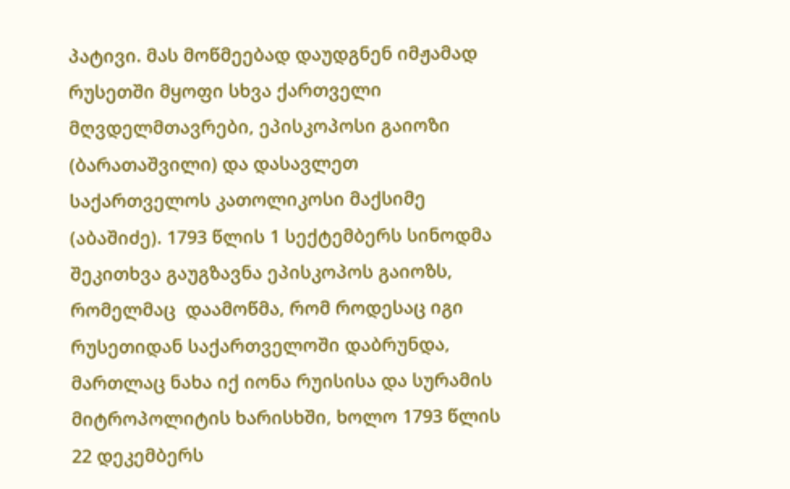პატივი. მას მოწმეებად დაუდგნენ იმჟამად რუსეთში მყოფი სხვა ქართველი
მღვდელმთავრები, ეპისკოპოსი გაიოზი (ბარათაშვილი) და დასავლეთ საქართველოს კათოლიკოსი მაქსიმე (აბაშიძე). 1793 წლის 1 სექტემბერს სინოდმა შეკითხვა გაუგზავნა ეპისკოპოს გაიოზს, რომელმაც  დაამოწმა, რომ როდესაც იგი რუსეთიდან საქართველოში დაბრუნდა, მართლაც ნახა იქ იონა რუისისა და სურამის მიტროპოლიტის ხარისხში, ხოლო 1793 წლის 22 დეკემბერს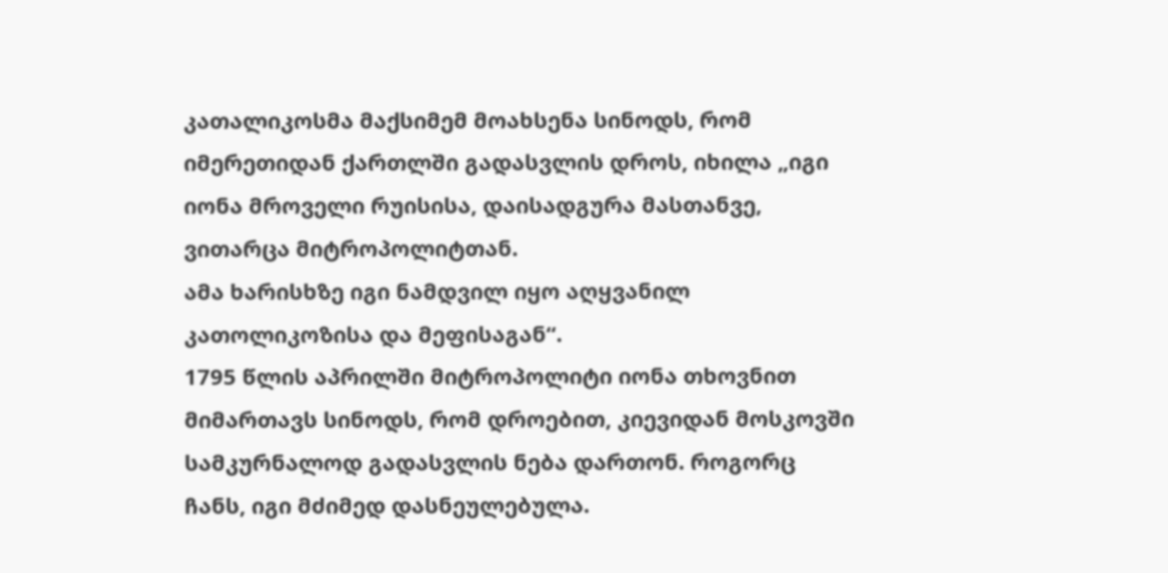კათალიკოსმა მაქსიმემ მოახსენა სინოდს, რომ იმერეთიდან ქართლში გადასვლის დროს, იხილა „იგი იონა მროველი რუისისა, დაისადგურა მასთანვე, ვითარცა მიტროპოლიტთან.
ამა ხარისხზე იგი ნამდვილ იყო აღყვანილ კათოლიკოზისა და მეფისაგან“.
1795 წლის აპრილში მიტროპოლიტი იონა თხოვნით მიმართავს სინოდს, რომ დროებით, კიევიდან მოსკოვში სამკურნალოდ გადასვლის ნება დართონ. როგორც ჩანს, იგი მძიმედ დასნეულებულა.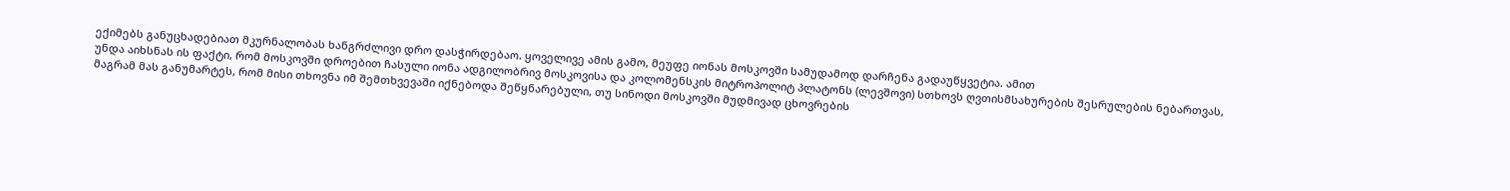ექიმებს განუცხადებიათ მკურნალობას ხანგრძლივი დრო დასჭირდებაო. ყოველივე ამის გამო, მეუფე იონას მოსკოვში სამუდამოდ დარჩენა გადაუწყვეტია. ამით
უნდა აიხსნას ის ფაქტი, რომ მოსკოვში დროებით ჩასული იონა ადგილობრივ მოსკოვისა და კოლომენსკის მიტროპოლიტ პლატონს (ლევშოვი) სთხოვს ღვთისმსახურების შესრულების ნებართვას, მაგრამ მას განუმარტეს, რომ მისი თხოვნა იმ შემთხვევაში იქნებოდა შეწყნარებული, თუ სინოდი მოსკოვში მუდმივად ცხოვრების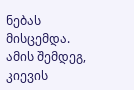ნებას მისცემდა. ამის შემდეგ, კიევის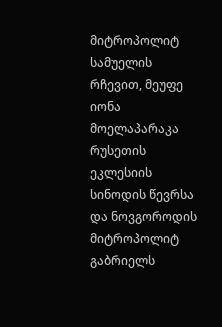მიტროპოლიტ სამუელის რჩევით, მეუფე იონა მოელაპარაკა რუსეთის ეკლესიის სინოდის წევრსა და ნოვგოროდის მიტროპოლიტ გაბრიელს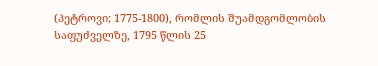(პეტროვი; 1775-1800), რომლის შუამდგომლობის საფუძველზე, 1795 წლის 25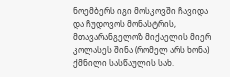ნოემბერს იგი მოსკოვში ჩავიდა და ჩუდოვოს მონასტრის, მთავარანგელოზ მიქაელის მიერ კოლასეს შინა (რომელ არს ხონა) ქმნილი სასწაულის სახ.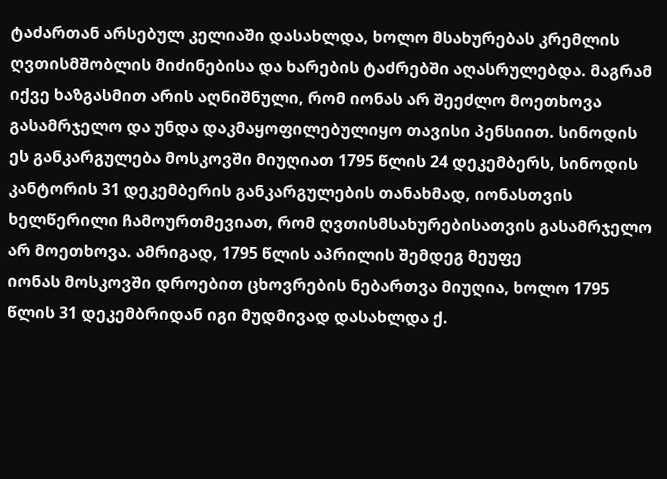ტაძართან არსებულ კელიაში დასახლდა, ხოლო მსახურებას კრემლის ღვთისმშობლის მიძინებისა და ხარების ტაძრებში აღასრულებდა. მაგრამ
იქვე ხაზგასმით არის აღნიშნული, რომ იონას არ შეეძლო მოეთხოვა გასამრჯელო და უნდა დაკმაყოფილებულიყო თავისი პენსიით. სინოდის ეს განკარგულება მოსკოვში მიუღიათ 1795 წლის 24 დეკემბერს, სინოდის კანტორის 31 დეკემბერის განკარგულების თანახმად, იონასთვის ხელწერილი ჩამოურთმევიათ, რომ ღვთისმსახურებისათვის გასამრჯელო არ მოეთხოვა. ამრიგად, 1795 წლის აპრილის შემდეგ მეუფე
იონას მოსკოვში დროებით ცხოვრების ნებართვა მიუღია, ხოლო 1795 წლის 31 დეკემბრიდან იგი მუდმივად დასახლდა ქ.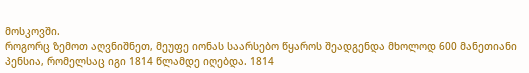მოსკოვში.
როგორც ზემოთ აღვნიშნეთ, მეუფე იონას საარსებო წყაროს შეადგენდა მხოლოდ 600 მანეთიანი პენსია, რომელსაც იგი 1814 წლამდე იღებდა. 1814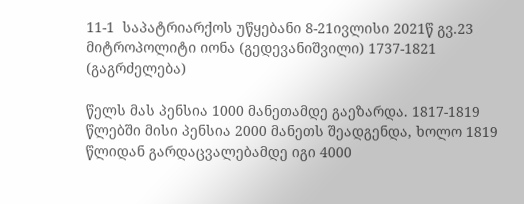11-1  საპატრიარქოს უწყებანი 8-21ივლისი 2021წ გვ.23
მიტროპოლიტი იონა (გედევანიშვილი) 1737-1821 (გაგრძელება)

წელს მას პენსია 1000 მანეთამდე გაეზარდა. 1817-1819 წლებში მისი პენსია 2000 მანეთს შეადგენდა, ხოლო 1819 წლიდან გარდაცვალებამდე იგი 4000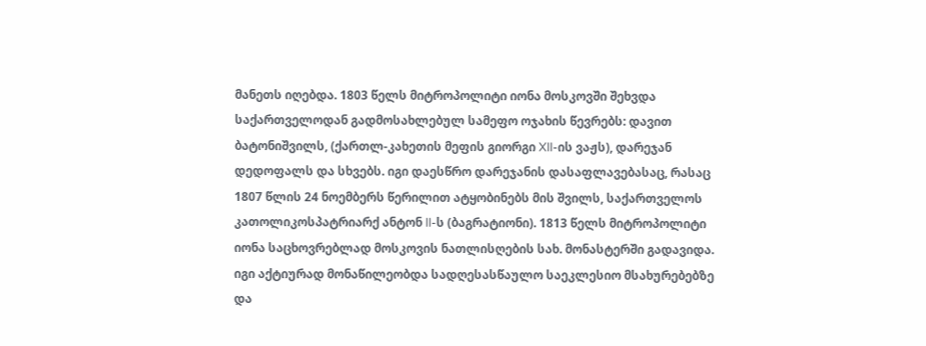მანეთს იღებდა. 1803 წელს მიტროპოლიტი იონა მოსკოვში შეხვდა საქართველოდან გადმოსახლებულ სამეფო ოჯახის წევრებს: დავით ბატონიშვილს, (ქართლ-კახეთის მეფის გიორგი XII-ის ვაჟს), დარეჯან დედოფალს და სხვებს. იგი დაესწრო დარეჯანის დასაფლავებასაც, რასაც 1807 წლის 24 ნოემბერს წერილით ატყობინებს მის შვილს, საქართველოს კათოლიკოსპატრიარქ ანტონ II-ს (ბაგრატიონი). 1813 წელს მიტროპოლიტი იონა საცხოვრებლად მოსკოვის ნათლისღების სახ. მონასტერში გადავიდა. იგი აქტიურად მონაწილეობდა სადღესასწაულო საეკლესიო მსახურებებზე და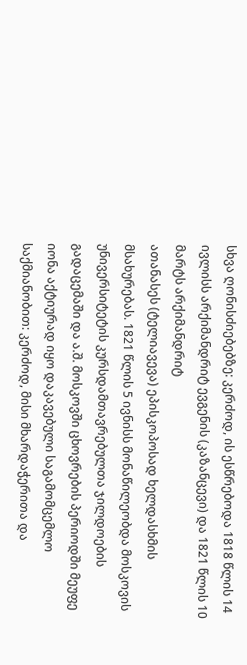სხვა ღონისძიებებზე: კერძოდ, ის ესწრებოდა 1818 წლის 14 ივლისს არქიმანდრიტ ევგენის (კაზანცევი) და 1821 წლის 10 მარტს არქიმანდრიტ
ათანასეს (ტელიავევა) ეპისკოპოსად ხელდასხმის მსახურებას. 1821 წლის 5 ივნისს მონაწილეობდა მოსკოვის უნივერსიტეტის კურსდამთავრებულთა ჯილდოების გადაცემაში და ა.შ. მოსკოვში ცხოვრების პერიოდში მეუფე იონა აქტიურად იყო დაკავებული საგამომცემლო საქმიანობით: კერძოდ, მისი მხარდაჭერითა და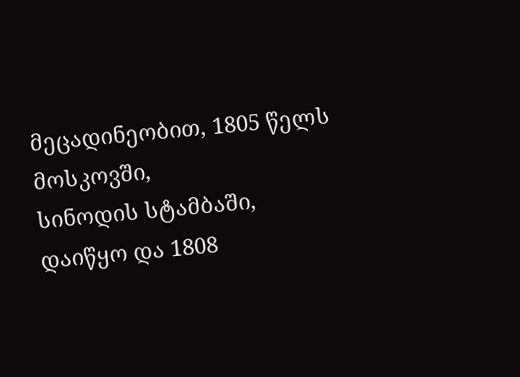მეცადინეობით, 1805 წელს მოსკოვში,
სინოდის სტამბაში, დაიწყო და 1808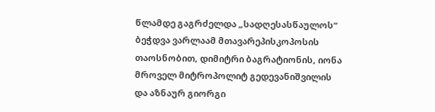წლამდე გაგრძელდა „სადღესასწაულოს“ ბეჭდვა ვარლაამ მთავარეპისკოპოსის თაოსნობით, დიმიტრი ბაგრატიონის, იონა მროველ მიტროპოლიტ გედევანიშვილის და აზნაურ გიორგი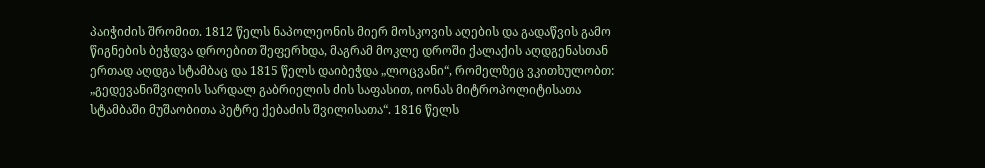პაიჭიძის შრომით. 1812 წელს ნაპოლეონის მიერ მოსკოვის აღების და გადაწვის გამო წიგნების ბეჭდვა დროებით შეფერხდა, მაგრამ მოკლე დროში ქალაქის აღდგენასთან ერთად აღდგა სტამბაც და 1815 წელს დაიბეჭდა „ლოცვანი“, რომელზეც ვკითხულობთ: „გედევანიშვილის სარდალ გაბრიელის ძის საფასით, იონას მიტროპოლიტისათა სტამბაში მუშაობითა პეტრე ქებაძის შვილისათა“. 1816 წელს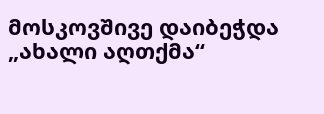მოსკოვშივე დაიბეჭდა „ახალი აღთქმა“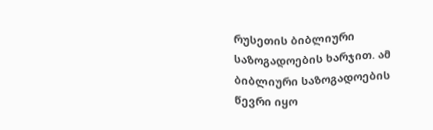რუსეთის ბიბლიური საზოგადოების ხარჯით. ამ ბიბლიური საზოგადოების წევრი იყო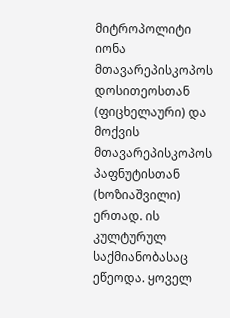მიტროპოლიტი იონა მთავარეპისკოპოს დოსითეოსთან (ფიცხელაური) და მოქვის მთავარეპისკოპოს პაფნუტისთან (ხოზიაშვილი) ერთად. ის კულტურულ საქმიანობასაც ეწეოდა. ყოველ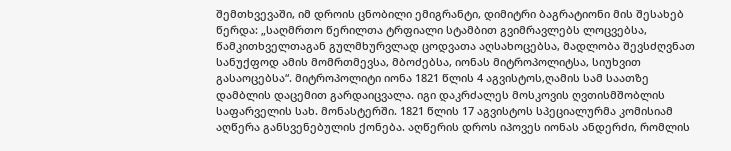შემთხვევაში, იმ დროის ცნობილი ემიგრანტი, დიმიტრი ბაგრატიონი მის შესახებ წერდა: „საღმრთო წერილთა ტრფიალი სტამბით გვიმრავლებს ლოცვებსა, წამკითხველთაგან გულმხურვლად ცოდვათა აღსახოცებსა, მადლობა შევსძღვნათ სანუქფოდ ამის მომრთმევსა, მბოძებსა, იონას მიტროპოლიტსა, სიუხვით
გასაოცებსა“. მიტროპოლიტი იონა 1821 წლის 4 აგვისტოს,ღამის სამ საათზე დამბლის დაცემით გარდაიცვალა. იგი დაკრძალეს მოსკოვის ღვთისმშობლის საფარველის სახ. მონასტერში. 1821 წლის 17 აგვისტოს სპეციალურმა კომისიამ აღწერა განსვენებულის ქონება. აღწერის დროს იპოვეს იონას ანდერძი, რომლის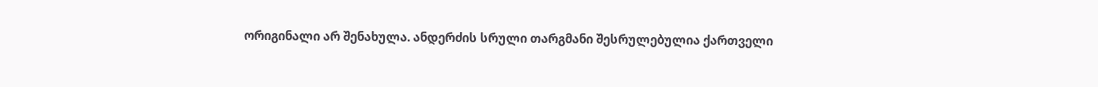ორიგინალი არ შენახულა. ანდერძის სრული თარგმანი შესრულებულია ქართველი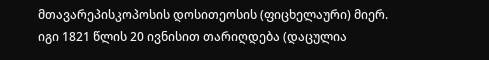მთავარეპისკოპოსის დოსითეოსის (ფიცხელაური) მიერ. იგი 1821 წლის 20 ივნისით თარიღდება (დაცულია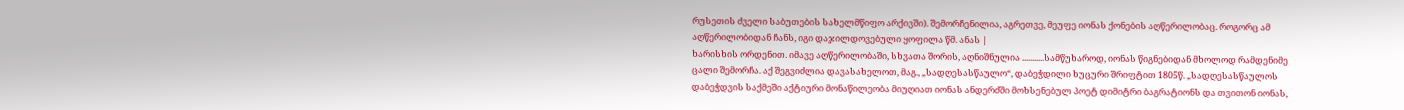რუსეთის ძველი საბუთების სახელმწიფო არქივში). შემორჩენილია, აგრეთვე, მეუფე იონას ქონების აღწერილობაც. როგორც ამ აღწერილობიდან ჩანს, იგი დაჯილდოვებული ყოფილა წმ. ანას |
ხარისხის ორდენით. იმავე აღწერილობაში, სხვათა შორის, აღნიშნულია ...........სამწუხაროდ, იონას წიგნებიდან მხოლოდ რამდენიმე ცალი შემორჩა. აქ შეგვიძლია დავასახელოთ, მაგ., „სადღესასწაულო“, დაბეჭდილი ხუცური შრიფტით 1805წ. „სადღესასწაულოს დაბეჭდვის საქმეში აქტიური მონაწილეობა მიუღიათ იონას ანდერძში მოხსენებულ პოეტ დიმიტრი ბაგრატიონს და თვითონ იონას,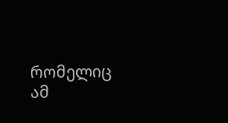რომელიც ამ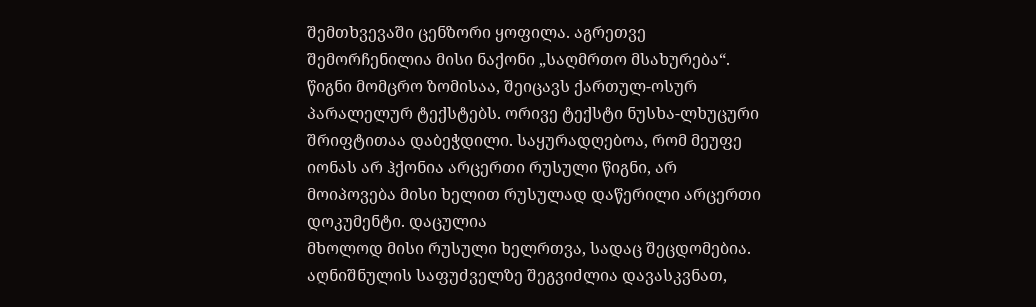შემთხვევაში ცენზორი ყოფილა. აგრეთვე შემორჩენილია მისი ნაქონი „საღმრთო მსახურება“. წიგნი მომცრო ზომისაა, შეიცავს ქართულ-ოსურ პარალელურ ტექსტებს. ორივე ტექსტი ნუსხა-ლხუცური შრიფტითაა დაბეჭდილი. საყურადღებოა, რომ მეუფე იონას არ ჰქონია არცერთი რუსული წიგნი, არ მოიპოვება მისი ხელით რუსულად დაწერილი არცერთი დოკუმენტი. დაცულია
მხოლოდ მისი რუსული ხელრთვა, სადაც შეცდომებია. აღნიშნულის საფუძველზე შეგვიძლია დავასკვნათ,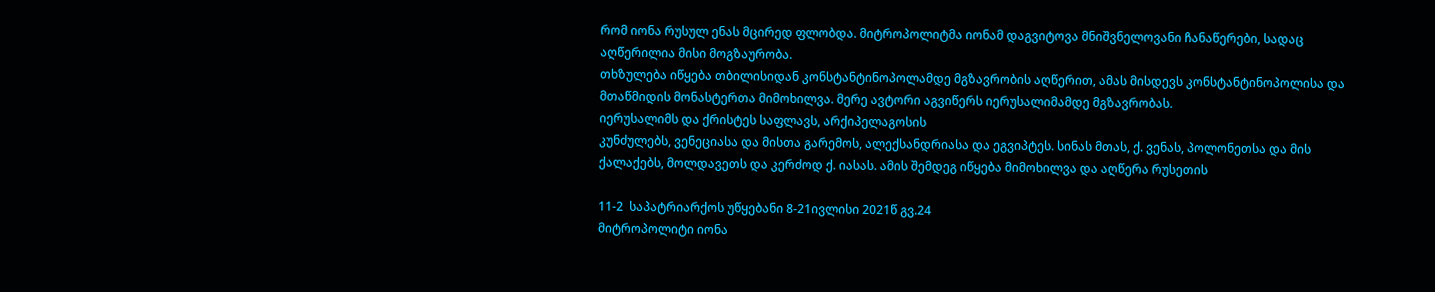რომ იონა რუსულ ენას მცირედ ფლობდა. მიტროპოლიტმა იონამ დაგვიტოვა მნიშვნელოვანი ჩანაწერები, სადაც აღწერილია მისი მოგზაურობა.
თხზულება იწყება თბილისიდან კონსტანტინოპოლამდე მგზავრობის აღწერით, ამას მისდევს კონსტანტინოპოლისა და მთაწმიდის მონასტერთა მიმოხილვა. მერე ავტორი აგვიწერს იერუსალიმამდე მგზავრობას.
იერუსალიმს და ქრისტეს საფლავს, არქიპელაგოსის
კუნძულებს, ვენეციასა და მისთა გარემოს, ალექსანდრიასა და ეგვიპტეს. სინას მთას, ქ. ვენას, პოლონეთსა და მის ქალაქებს, მოლდავეთს და კერძოდ ქ. იასას. ამის შემდეგ იწყება მიმოხილვა და აღწერა რუსეთის

11-2  საპატრიარქოს უწყებანი 8-21ივლისი 2021წ გვ.24
მიტროპოლიტი იონა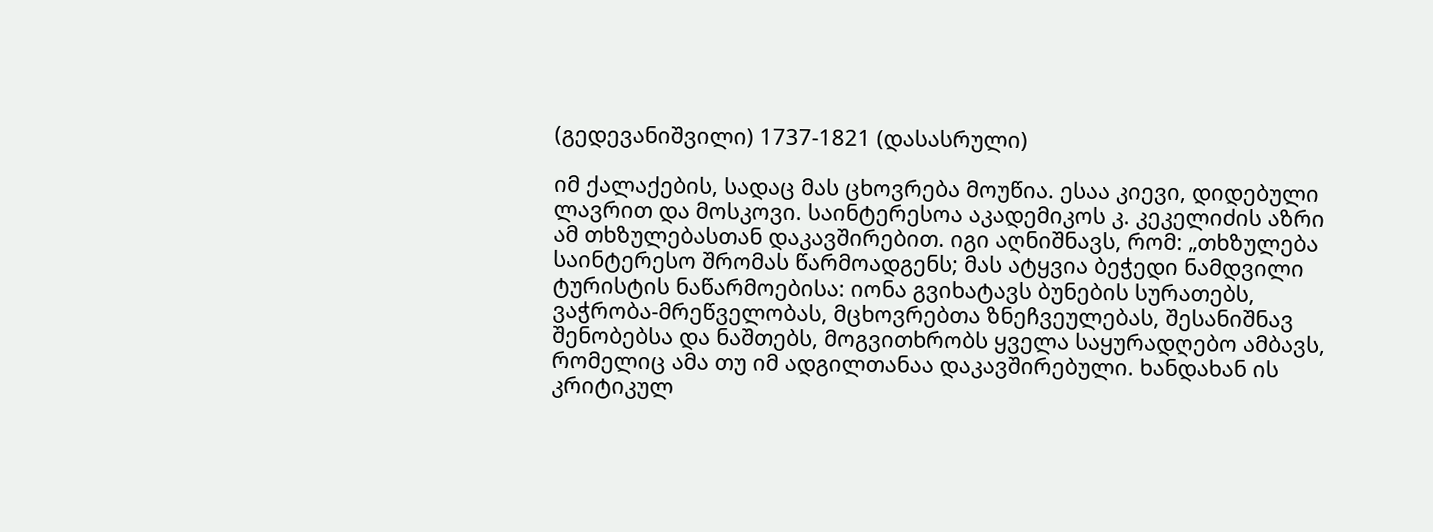(გედევანიშვილი) 1737-1821 (დასასრული)

იმ ქალაქების, სადაც მას ცხოვრება მოუწია. ესაა კიევი, დიდებული ლავრით და მოსკოვი. საინტერესოა აკადემიკოს კ. კეკელიძის აზრი ამ თხზულებასთან დაკავშირებით. იგი აღნიშნავს, რომ: „თხზულება საინტერესო შრომას წარმოადგენს; მას ატყვია ბეჭედი ნამდვილი ტურისტის ნაწარმოებისა: იონა გვიხატავს ბუნების სურათებს, ვაჭრობა-მრეწველობას, მცხოვრებთა ზნეჩვეულებას, შესანიშნავ შენობებსა და ნაშთებს, მოგვითხრობს ყველა საყურადღებო ამბავს, რომელიც ამა თუ იმ ადგილთანაა დაკავშირებული. ხანდახან ის კრიტიკულ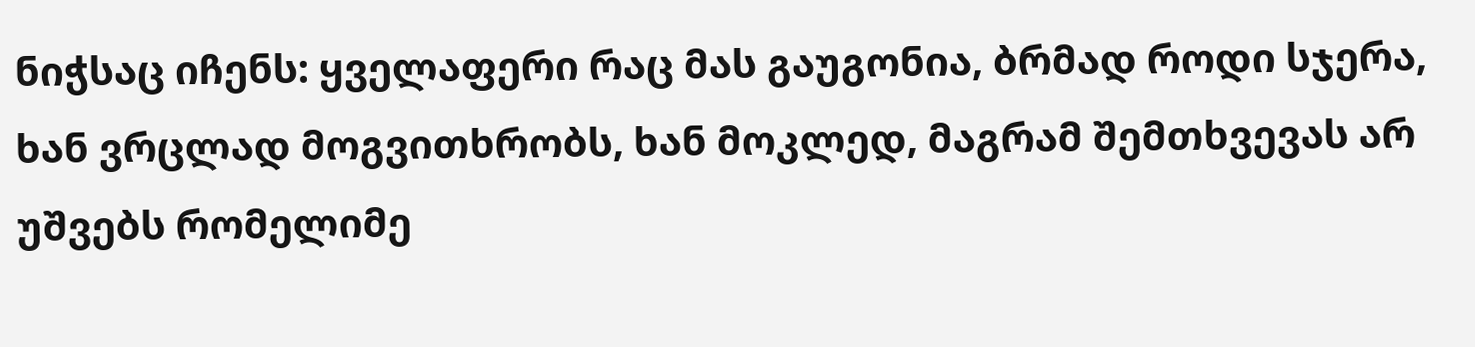ნიჭსაც იჩენს: ყველაფერი რაც მას გაუგონია, ბრმად როდი სჯერა, ხან ვრცლად მოგვითხრობს, ხან მოკლედ, მაგრამ შემთხვევას არ უშვებს რომელიმე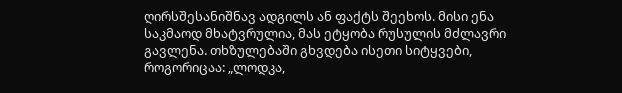ღირსშესანიშნავ ადგილს ან ფაქტს შეეხოს. მისი ენა საკმაოდ მხატვრულია, მას ეტყობა რუსულის მძლავრი გავლენა. თხზულებაში გხვდება ისეთი სიტყვები, როგორიცაა: „ლოდკა,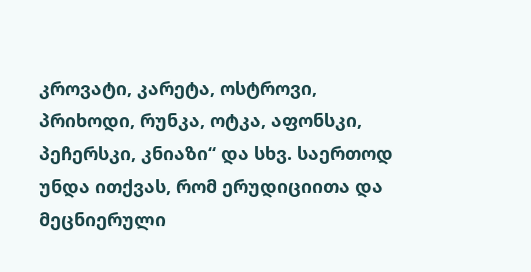კროვატი, კარეტა, ოსტროვი, პრიხოდი, რუნკა, ოტკა, აფონსკი, პეჩერსკი, კნიაზი“ და სხვ. საერთოდ უნდა ითქვას, რომ ერუდიციითა და მეცნიერული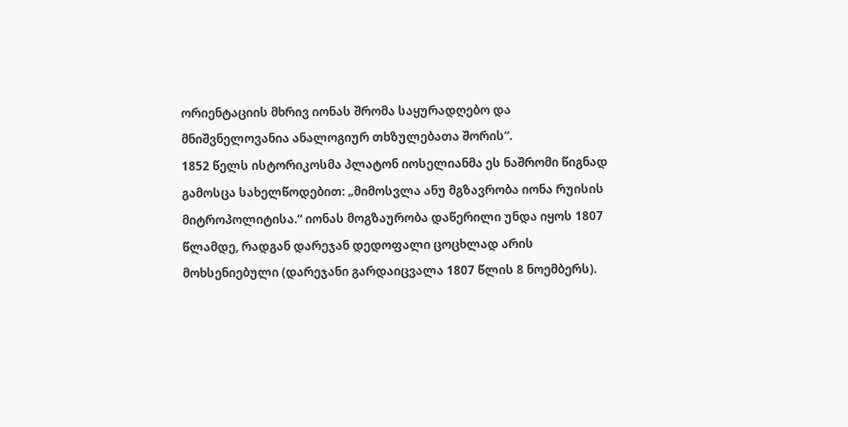ორიენტაციის მხრივ იონას შრომა საყურადღებო და მნიშვნელოვანია ანალოგიურ თხზულებათა შორის“.
1852 წელს ისტორიკოსმა პლატონ იოსელიანმა ეს ნაშრომი წიგნად გამოსცა სახელწოდებით: „მიმოსვლა ანუ მგზავრობა იონა რუისის მიტროპოლიტისა.“ იონას მოგზაურობა დაწერილი უნდა იყოს 1807 წლამდე, რადგან დარეჯან დედოფალი ცოცხლად არის მოხსენიებული (დარეჯანი გარდაიცვალა 1807 წლის 8 ნოემბერს).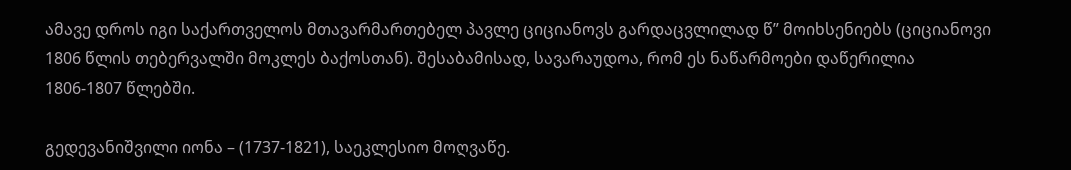ამავე დროს იგი საქართველოს მთავარმართებელ პავლე ციციანოვს გარდაცვლილად წ” მოიხსენიებს (ციციანოვი 1806 წლის თებერვალში მოკლეს ბაქოსთან). შესაბამისად, სავარაუდოა, რომ ეს ნაწარმოები დაწერილია 1806-1807 წლებში.

გედევანიშვილი იონა – (1737-1821), საეკლესიო მოღვაწე.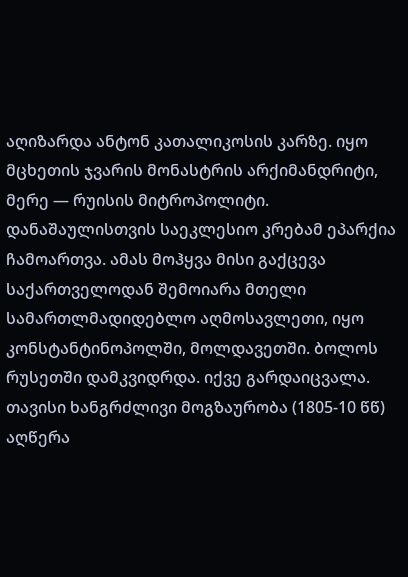აღიზარდა ანტონ კათალიკოსის კარზე. იყო მცხეთის ჯვარის მონასტრის არქიმანდრიტი, მერე — რუისის მიტროპოლიტი. დანაშაულისთვის საეკლესიო კრებამ ეპარქია ჩამოართვა. ამას მოჰყვა მისი გაქცევა საქართველოდან შემოიარა მთელი სამართლმადიდებლო აღმოსავლეთი, იყო კონსტანტინოპოლში, მოლდავეთში. ბოლოს რუსეთში დამკვიდრდა. იქვე გარდაიცვალა. თავისი ხანგრძლივი მოგზაურობა (1805-10 წწ) აღწერა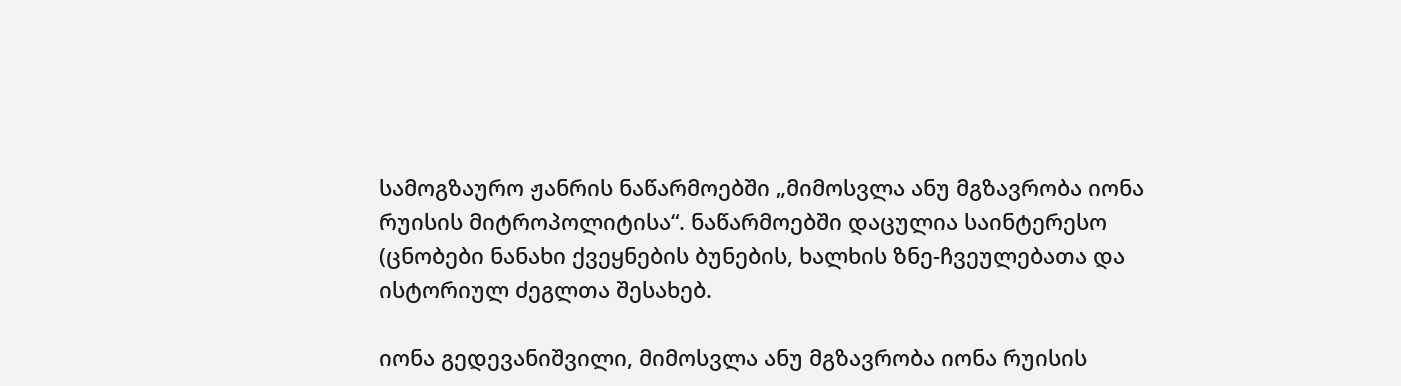სამოგზაურო ჟანრის ნაწარმოებში „მიმოსვლა ანუ მგზავრობა იონა რუისის მიტროპოლიტისა“. ნაწარმოებში დაცულია საინტერესო (ცნობები ნანახი ქვეყნების ბუნების, ხალხის ზნე-ჩვეულებათა და ისტორიულ ძეგლთა შესახებ.

იონა გედევანიშვილი, მიმოსვლა ანუ მგზავრობა იონა რუისის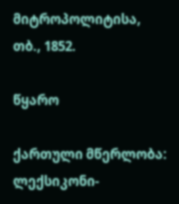მიტროპოლიტისა, თბ., 1852.

წყარო

ქართული მწერლობა: ლექსიკონი-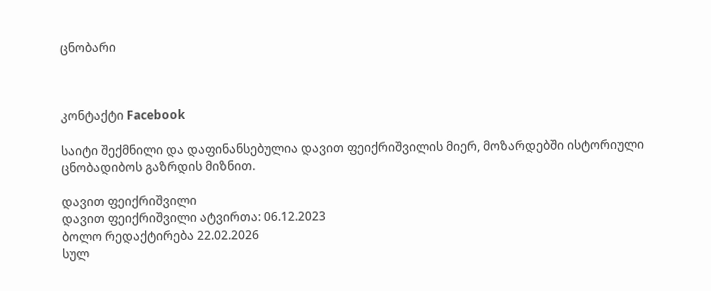ცნობარი



კონტაქტი Facebook

საიტი შექმნილი და დაფინანსებულია დავით ფეიქრიშვილის მიერ, მოზარდებში ისტორიული ცნობადიბოს გაზრდის მიზნით.

დავით ფეიქრიშვილი
დავით ფეიქრიშვილი ატვირთა: 06.12.2023
ბოლო რედაქტირება 22.02.2026
სულ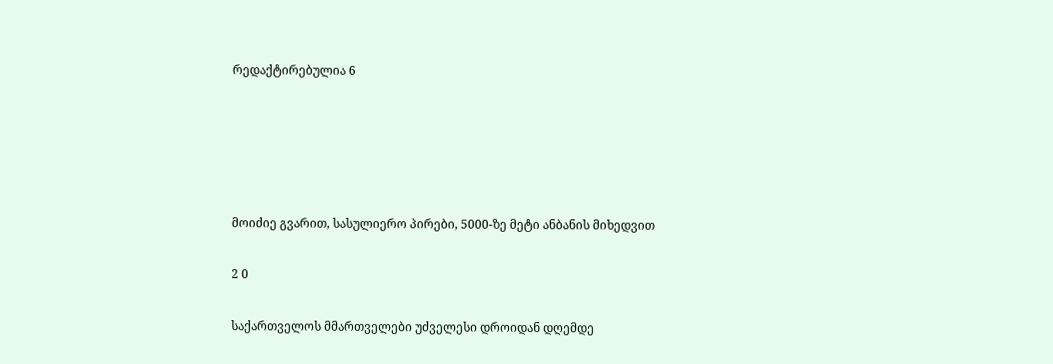რედაქტირებულია 6





მოიძიე გვარით, სასულიერო პირები, 5000-ზე მეტი ანბანის მიხედვით

2 0

საქართველოს მმართველები უძველესი დროიდან დღემდე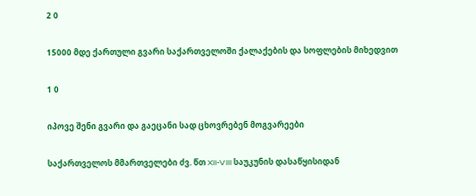2 0

15000 მდე ქართული გვარი საქართველოში ქალაქების და სოფლების მიხედვით

1 0

იპოვე შენი გვარი და გაეცანი სად ცხოვრებენ მოგვარეები

საქართველოს მმართველები ძვ. წთ XII-VIII საუკუნის დასაწყისიდან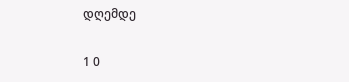დღემდე

1 0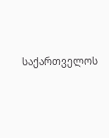საქართველოს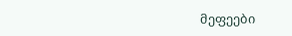მეფეები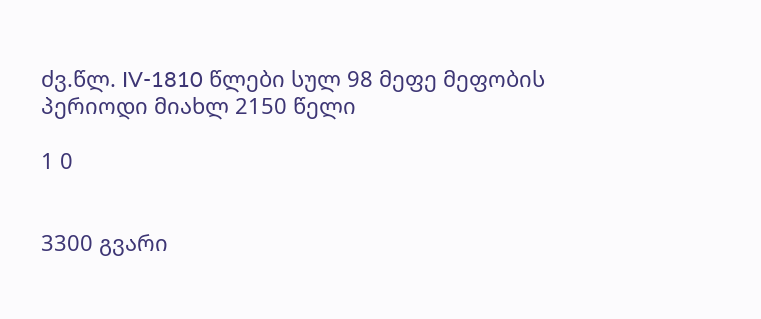ძვ.წლ. IV-1810 წლები სულ 98 მეფე მეფობის პერიოდი მიახლ 2150 წელი

1 0


3300 გვარი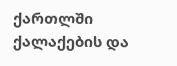ქართლში ქალაქების და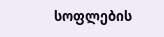სოფლების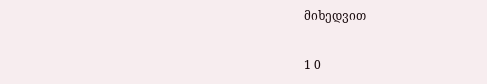მიხედვით

1 0